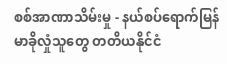စစ်အာဏာသိမ်းမှု - နယ်စပ်ရောက်မြန်မာခိုလှုံသူတွေ တတိယနိုင်ငံ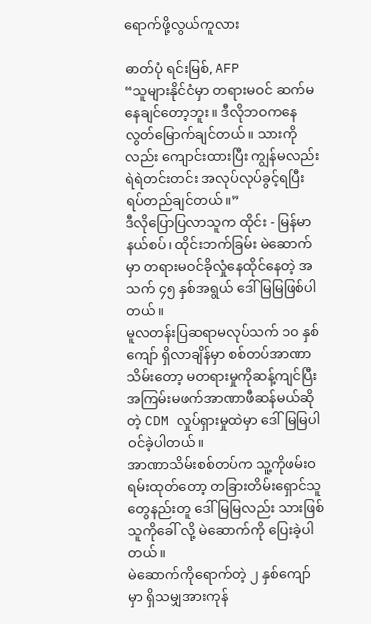ရောက်ဖို့လွယ်ကူလား

ဓာတ်ပုံ ရင်းမြစ်, AFP
“သူများနိုင်ငံမှာ တရားမဝင် ဆက်မနေချင်တော့ဘူး။ ဒီလိုဘဝကနေ လွတ်မြောက်ချင်တယ်။ သားကိုလည်း ကျောင်းထားပြီး ကျွန်မလည်း ရဲရဲတင်းတင်း အလုပ်လုပ်ခွင့်ရပြီး ရပ်တည်ချင်တယ်။”
ဒီလိုပြောပြလာသူက ထိုင်း - မြန်မာနယ်စပ်၊ ထိုင်းဘက်ခြမ်း မဲဆောက်မှာ တရားမဝင်ခိုလှုံနေထိုင်နေတဲ့ အသက် ၄၅ နှစ်အရွယ် ဒေါ်မြမြဖြစ်ပါတယ်။
မူလတန်းပြဆရာမလုပ်သက် ၁၀ နှစ်ကျော် ရှိလာချိန်မှာ စစ်တပ်အာဏာသိမ်းတော့ မတရားမှုကိုဆန့်ကျင်ပြီး အကြမ်းမဖက်အာဏာဖီဆန်မယ်ဆိုတဲ့ CDM လှုပ်ရှားမှုထဲမှာ ဒေါ်မြမြပါဝင်ခဲ့ပါတယ်။
အာဏာသိမ်းစစ်တပ်က သူ့ကိုဖမ်းဝရမ်းထုတ်တော့ တခြားတိမ်းရှောင်သူတွေနည်းတူ ဒေါ်မြမြလည်း သားဖြစ်သူကိုခေါ် လို့ မဲဆောက်ကို ပြေးခဲ့ပါတယ်။
မဲဆောက်ကိုရောက်တဲ့ ၂ နှစ်ကျော်မှာ ရှိသမျှအားကုန်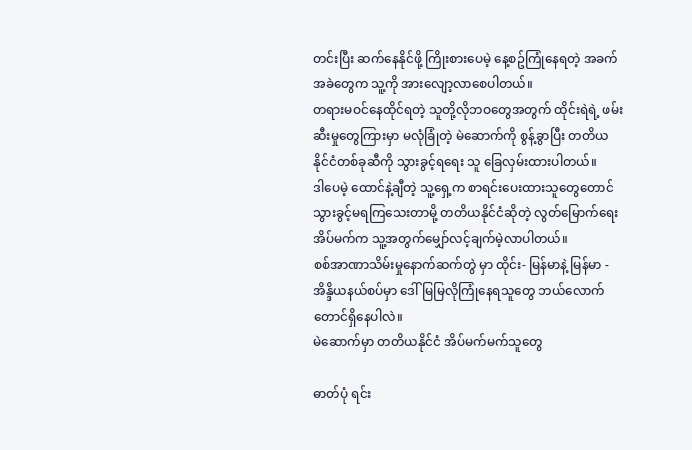တင်းပြီး ဆက်နေနိုင်ဖို့ ကြိုးစားပေမဲ့ နေ့စဥ်ကြုံနေရတဲ့ အခက်အခဲတွေက သူ့ကို အားလျော့လာစေပါတယ်။
တရားမဝင်နေထိုင်ရတဲ့ သူတို့လိုဘဝတွေအတွက် ထိုင်းရဲရဲ့ ဖမ်းဆီးမှုတွေကြားမှာ မလုံခြုံတဲ့ မဲဆောက်ကို စွန့်ခွာပြီး တတိယနိုင်ငံတစ်ခုဆီကို သွားခွင့်ရရေး သူ ခြေလှမ်းထားပါတယ်။
ဒါပေမဲ့ ထောင်နဲ့ချီတဲ့ သူ့ရှေ့က စာရင်းပေးထားသူတွေတောင် သွားခွင့်မရကြသေးတာမို့ တတိယနိုင်ငံဆိုတဲ့ လွတ်မြောက်ရေးအိပ်မက်က သူ့အတွက်မျှော်လင့်ချက်မဲ့လာပါတယ်။
စစ်အာဏာသိမ်းမှုနောက်ဆက်တွဲ မှာ ထိုင်း- မြန်မာနဲ့ မြန်မာ - အိန္ဒိယနယ်စပ်မှာ ဒေါ်မြမြလိုကြုံနေရသူတွေ ဘယ်လောက်တောင်ရှိနေပါလဲ။
မဲဆောက်မှာ တတိယနိုင်ငံ အိပ်မက်မက်သူတွေ

ဓာတ်ပုံ ရင်း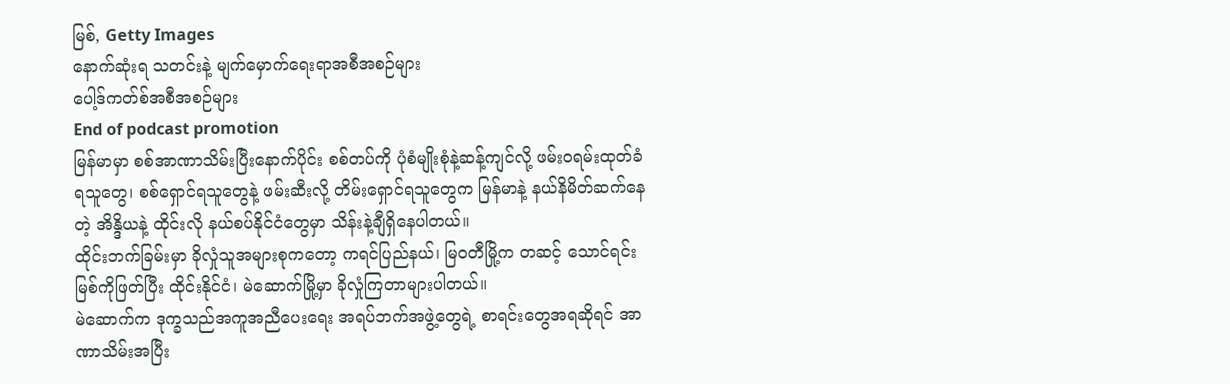မြစ်, Getty Images
နောက်ဆုံးရ သတင်းနဲ့ မျက်မှောက်ရေးရာအစီအစဉ်များ
ပေါ့ဒ်ကတ်စ်အစီအစဉ်များ
End of podcast promotion
မြန်မာမှာ စစ်အာဏာသိမ်းပြီးနောက်ပိုင်း စစ်တပ်ကို ပုံစံမျိုးစုံနဲ့ဆန့်ကျင်လို့ ဖမ်းဝရမ်းထုတ်ခံရသူတွေ၊ စစ်ရှောင်ရသူတွေနဲ့ ဖမ်းဆီးလို့ တိမ်းရှောင်ရသူတွေက မြန်မာနဲ့ နယ်နိမိတ်ဆက်နေတဲ့ အိန္ဒိယနဲ့ ထိုင်းလို နယ်စပ်နိုင်ငံတွေမှာ သိန်းနဲ့ချီရှိနေပါတယ်။
ထိုင်းဘက်ခြမ်းမှာ ခိုလှုံသူအများစုကတော့ ကရင်ပြည်နယ်၊ မြဝတီမြို့က တဆင့် သောင်ရင်းမြစ်ကိုဖြတ်ပြီး ထိုင်းနိုင်ငံ၊ မဲဆောက်မြို့မှာ ခိုလှုံကြတာများပါတယ်။
မဲဆောက်က ဒုက္ခသည်အကူအညီပေးရေး အရပ်ဘက်အဖွဲ့တွေရဲ့ စာရင်းတွေအရဆိုရင် အာဏာသိမ်းအပြီး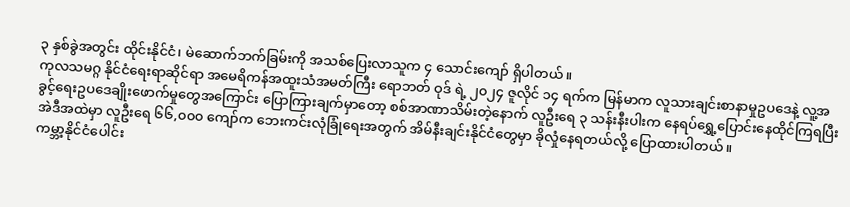၃ နှစ်ခွဲအတွင်း ထိုင်းနိုင်ငံ၊ မဲဆောက်ဘက်ခြမ်းကို အသစ်ပြေးလာသူက ၄ သောင်းကျော် ရှိပါတယ်။
ကုလသမဂ္ဂ နိုင်ငံရေးရာဆိုင်ရာ အမေရိကန်အထူးသံအမတ်ကြီး ရောဘတ် ဝုဒ် ရဲ့ ၂၀၂၄ ဇူလိုင် ၁၄ ရက်က မြန်မာက လူသားချင်းစာနာမှုဥပဒေနဲ့ လူ့အခွင့်ရေးဥပဒေချိုးဖောက်မှုတွေအကြောင်း ပြောကြားချက်မှာတော့ စစ်အာဏာသိမ်းတဲ့နောက် လူဦးရေ ၃ သန်းနီးပါးက နေရပ်ရွှေ့ပြောင်းနေထိုင်ကြရပြီး အဲဒီအထဲမှာ လူဦးရေ ၆၆,၀၀၀ ကျော်က ဘေးကင်းလုံခြုံရေးအတွက် အိမ်နီးချင်းနိုင်ငံတွေမှာ ခိုလှုံနေရတယ်လို့ ပြောထားပါတယ်။
ကမ္ဘာ့နိုင်ငံပေါင်း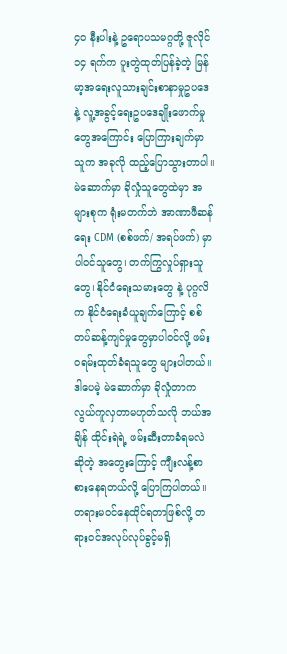၄၀ နီးပါးနဲ့ ဥရောပသမဂ္ဂတို့ ဇူလိုင် ၁၄ ရက်က ပူးတွဲထုတ်ပြန်ခဲ့တဲ့ မြန်မာ့အရေးလူသားချင်းစာနာမှုဥပဒေနဲ့ လူ့အခွင့်ရေးဥပဒေချိုးဖောက်မှုတွေအကြောင်း ပြောကြားချက်မှာ သူက အခုလို ထည့်ပြောသွားတာပါ။
မဲဆောက်မှာ ခိုလှုံသူတွေထဲမှာ အများစုက ရုံးမတက်ဘဲ အာဏာဖီဆန်ရေး CDM (စစ်ဖက်/ အရပ်ဖက်) မှာပါဝင်သူတွေ၊ တက်ကြွလှုပ်ရှားသူတွေ၊ နိုင်ငံရေးသမားတွေ နဲ့ ပုဂ္ဂလိက နိုင်ငံရေးခံယူချက်ကြောင့် စစ်တပ်ဆန့်ကျင်မှုတွေမှာပါဝင်လို့ ဖမ်းဝရမ်းထုတ်ခံရသူတွေ များပါတယ်။
ဒါပေမဲ့ မဲဆောက်မှာ ခိုလှုံတာက လွယ်ကူလှတာမဟုတ်သလို ဘယ်အချိန် ထိုင်းရဲရဲ့ ဖမ်းဆီးတာခံရမလဲ ဆိုတဲ့ အတွေးကြောင့် ကျီးလန့်စာစားနေရတယ်လို့ ပြောကြပါတယ်။
တရားမဝင်နေထိုင်ရတာဖြစ်လို့ တရားဝင်အလုပ်လုပ်ခွင့်မရှိ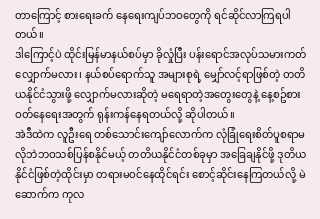တာကြောင့် စားရေးခက် နေရေးကျပ်ဘဝတွေကို ရင်ဆိုင်လာကြရပါတယ်။
ဒါကြောင့်ပဲ ထိုင်းမြန်မာနယ်စပ်မှာ ခိုလှုံပြီး ပန်းရောင်အလုပ်သမားကတ်လျှောက်မလား၊ နယ်စပ်ရောက်သူ အများစုရဲ့ မျှော်လင့်ရာဖြစ်တဲ့ တတိယနိုင်ငံသွားဖို့ လျှောက်မလားဆိုတဲ့ မရေရာတဲ့အတွေးတွေနဲ့ နေ့စဥ်စားဝတ်နေရေးအတွက် ရုန်းကန်နေရတယ်လို့ ဆိုပါတယ်။
အဲဒီထဲက လူဦးရေ တစ်သောင်းကျော်လောက်က လုံခြုံရေးစိတ်ပူစရာမလိုဘဲဘဝသစ်ပြန်စနိုင်မယ့် တတိယနိုင်ငံတစ်ခုမှာ အခြေချနိုင်ဖို့ ဒုတိယနိုင်ငံဖြစ်တဲ့ထိုင်းမှာ တရားမဝင်နေထိုင်ရင်း စောင့်ဆိုင်းနေကြတယ်လို့ မဲဆောက်က ကုလ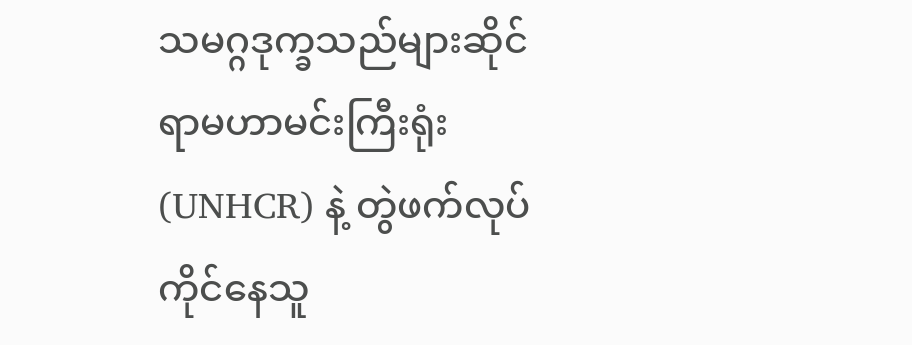သမဂ္ဂဒုက္ခသည်များဆိုင်ရာမဟာမင်းကြီးရုံး (UNHCR) နဲ့ တွဲဖက်လုပ်ကိုင်နေသူ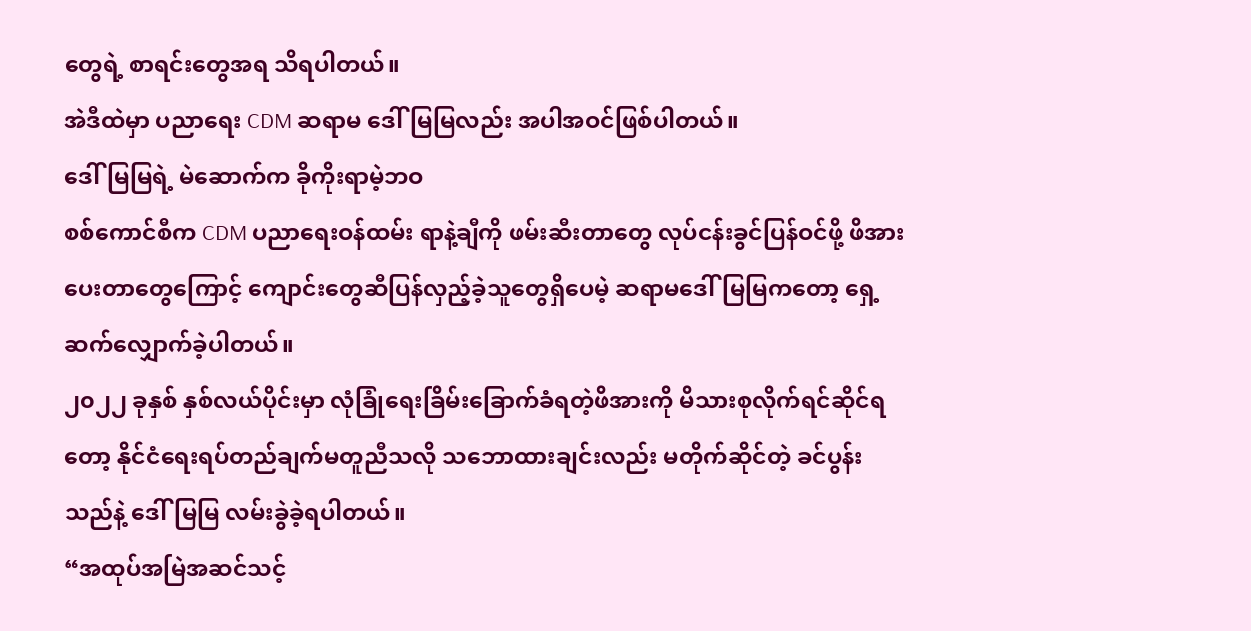တွေရဲ့ စာရင်းတွေအရ သိရပါတယ်။
အဲဒီထဲမှာ ပညာရေး CDM ဆရာမ ဒေါ်မြမြလည်း အပါအဝင်ဖြစ်ပါတယ်။
ဒေါ်မြမြရဲ့ မဲဆောက်က ခိုကိုးရာမဲ့ဘဝ
စစ်ကောင်စီက CDM ပညာရေးဝန်ထမ်း ရာနဲ့ချီကို ဖမ်းဆီးတာတွေ လုပ်ငန်းခွင်ပြန်ဝင်ဖို့ ဖိအားပေးတာတွေကြောင့် ကျောင်းတွေဆီပြန်လှည့်ခဲ့သူတွေရှိပေမဲ့ ဆရာမဒေါ်မြမြကတော့ ရှေ့ဆက်လျှောက်ခဲ့ပါတယ်။
၂၀၂၂ ခုနှစ် နှစ်လယ်ပိုင်းမှာ လုံခြုံရေးခြိမ်းခြောက်ခံရတဲ့ဖိအားကို မိသားစုလိုက်ရင်ဆိုင်ရတော့ နိုင်ငံရေးရပ်တည်ချက်မတူညီသလို သဘောထားချင်းလည်း မတိုက်ဆိုင်တဲ့ ခင်ပွန်းသည်နဲ့ ဒေါ်မြမြ လမ်းခွဲခဲ့ရပါတယ်။
“အထုပ်အမြဲအဆင်သင့်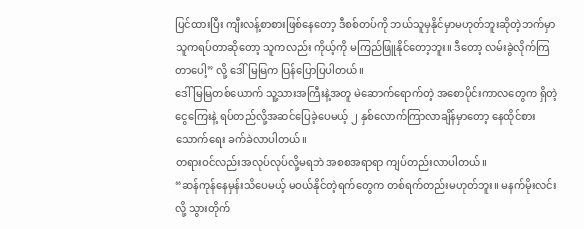ပြင်ထားပြီး ကျီးလန့်စာစားဖြစ်နေတော့ ဒီစစ်တပ်ကို ဘယ်သူမှနိုင်မှာမဟုတ်ဘူးဆိုတဲ့ဘက်မှာ သူကရပ်တာဆိုတော့ သူကလည်း ကိုယ့်ကို မကြည်ဖြူနိုင်တော့ဘူး။ ဒီတော့ လမ်းခွဲလိုက်ကြတာပေါ့” လို့ ဒေါ်မြမြက ပြန်ပြောပြပါတယ်။
ဒေါ်မြမြတစ်ယောက် သူ့သားအကြီးနဲ့အတူ မဲဆောက်ရောက်တဲ့ အစောပိုင်းကာလတွေက ရှိတဲ့ငွေကြေးနဲ့ ရပ်တည်လို့အဆင်ပြေခဲ့ပေမယ့် ၂ နှစ်လောက်ကြာလာချိန်မှာတော့ နေထိုင်စားသောက်ရေး ခက်ခဲလာပါတယ်။
တရားဝင်လည်းအလုပ်လုပ်လို့မရဘဲ အစစအရာရာ ကျပ်တည်းလာပါတယ်။
“ဆန်ကုန်နေမှန်းသိပေမယ့် မဝယ်နိုင်တဲ့ရက်တွေက တစ်ရက်တည်းမဟုတ်ဘူး။ မနက်မိုးလင်းလို့ သွားတိုက်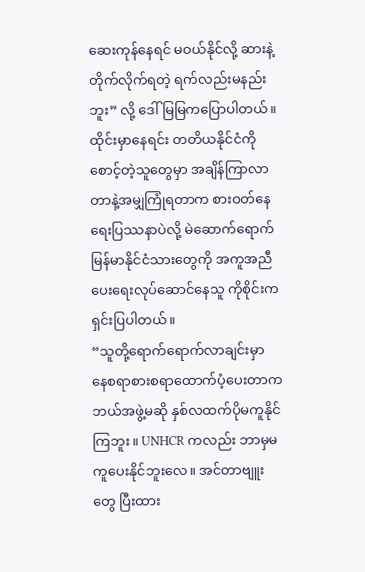ဆေးကုန်နေရင် မဝယ်နိုင်လို့ ဆားနဲ့တိုက်လိုက်ရတဲ့ ရက်လည်းမနည်းဘူး” လို့ ဒေါ်မြမြကပြောပါတယ်။
ထိုင်းမှာနေရင်း တတိယနိုင်ငံကိုစောင့်တဲ့သူတွေမှာ အချိန်ကြာလာတာနဲ့အမျှကြုံရတာက စားဝတ်နေရေးပြဿနာပဲလို့ မဲဆောက်ရောက် မြန်မာနိုင်ငံသားတွေကို အကူအညီပေးရေးလုပ်ဆောင်နေသူ ကိုစိုင်းက ရှင်းပြပါတယ်။
“သူတို့ရောက်ရောက်လာချင်းမှာ နေစရာစားစရာထောက်ပံ့ပေးတာက ဘယ်အဖွဲ့မဆို နှစ်လထက်ပိုမကူနိုင်ကြဘူး။ UNHCR ကလည်း ဘာမှမကူပေးနိုင်ဘူးလေ။ အင်တာဗျူးတွေ ပြီးထား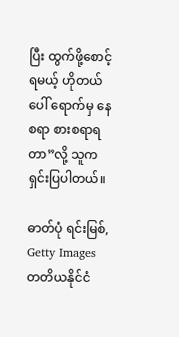ပြီး ထွက်ဖို့စောင့်ရမယ့် ဟိုတယ်ပေါ် ရောက်မှ နေစရာ စားစရာရတာ”လို့ သူက ရှင်းပြပါတယ်။

ဓာတ်ပုံ ရင်းမြစ်, Getty Images
တတိယနိုင်ငံ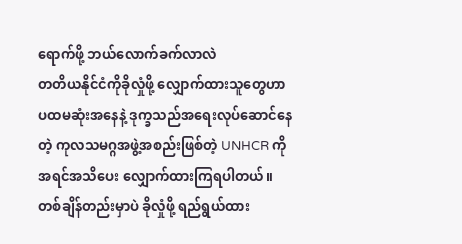ရောက်ဖို့ ဘယ်လောက်ခက်လာလဲ
တတိယနိုင်ငံကိုခိုလှုံဖို့ လျှောက်ထားသူတွေဟာ ပထမဆုံးအနေနဲ့ ဒုက္ခသည်အရေးလုပ်ဆောင်နေတဲ့ ကုလသမဂ္ဂအဖွဲ့အစည်းဖြစ်တဲ့ UNHCR ကို အရင်အသိပေး လျှောက်ထားကြရပါတယ်။
တစ်ချိန်တည်းမှာပဲ ခိုလှုံဖို့ ရည်ရွယ်ထား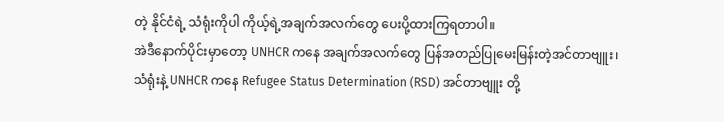တဲ့ နိုင်ငံရဲ့ သံရုံးကိုပါ ကိုယ့်ရဲ့အချက်အလက်တွေ ပေးပို့ထားကြရတာပါ။
အဲဒီနောက်ပိုင်းမှာတော့ UNHCR ကနေ အချက်အလက်တွေ ပြန်အတည်ပြုမေးမြန်းတဲ့အင်တာဗျူး၊ သံရုံးနဲ့ UNHCR ကနေ Refugee Status Determination (RSD) အင်တာဗျူး တို့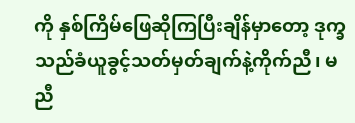ကို နှစ်ကြိမ်ဖြေဆိုကြပြီးချိန်မှာတော့ ဒုက္ခသည်ခံယူခွင့်သတ်မှတ်ချက်နဲ့ကိုက်ညီ၊ မညီ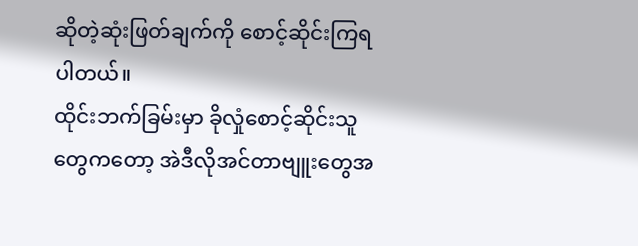ဆိုတဲ့ဆုံးဖြတ်ချက်ကို စောင့်ဆိုင်းကြရပါတယ်။
ထိုင်းဘက်ခြမ်းမှာ ခိုလှုံစောင့်ဆိုင်းသူတွေကတော့ အဲဒီလိုအင်တာဗျူးတွေအ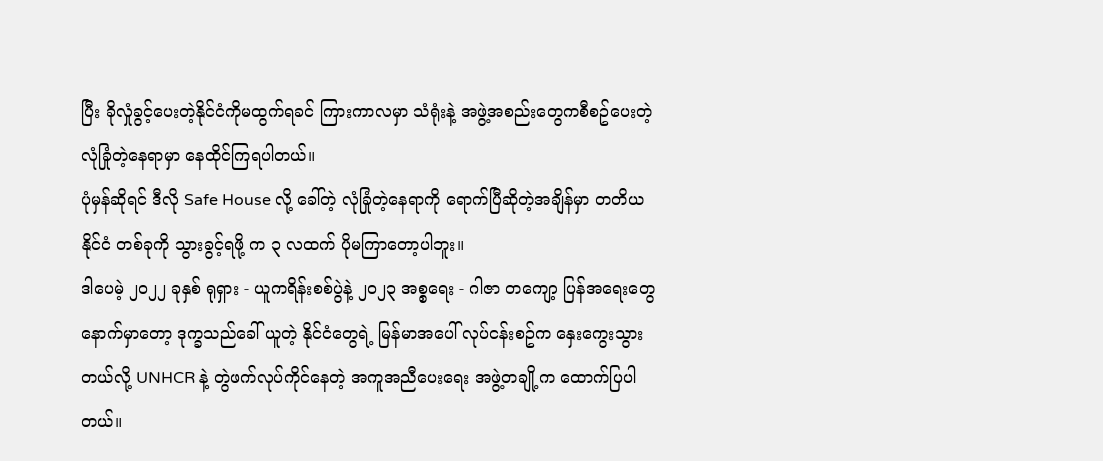ပြီး ခိုလှုံခွင့်ပေးတဲ့နိုင်ငံကိုမထွက်ရခင် ကြားကာလမှာ သံရုံးနဲ့ အဖွဲ့အစည်းတွေကစီစဥ်ပေးတဲ့ လုံခြုံတဲ့နေရာမှာ နေထိုင်ကြရပါတယ်။
ပုံမှန်ဆိုရင် ဒီလို Safe House လို့ ခေါ်တဲ့ လုံခြုံတဲ့နေရာကို ရောက်ပြီဆိုတဲ့အချိန်မှာ တတိယနိုင်ငံ တစ်ခုကို သွားခွင့်ရဖို့ က ၃ လထက် ပိုမကြာတော့ပါဘူး။
ဒါပေမဲ့ ၂၀၂၂ ခုနှစ် ရုရှား - ယူကရိန်းစစ်ပွဲနဲ့ ၂၀၂၃ အစ္စရေး - ဂါဇာ တကျော့ ပြန်အရေးတွေ နောက်မှာတော့ ဒုက္ခသည်ခေါ် ယူတဲ့ နိုင်ငံတွေရဲ့ မြန်မာအပေါ် လုပ်ငန်းစဥ်က နှေးကွေးသွားတယ်လို့ UNHCR နဲ့ တွဲဖက်လုပ်ကိုင်နေတဲ့ အကူအညီပေးရေး အဖွဲ့တချို့က ထောက်ပြပါတယ်။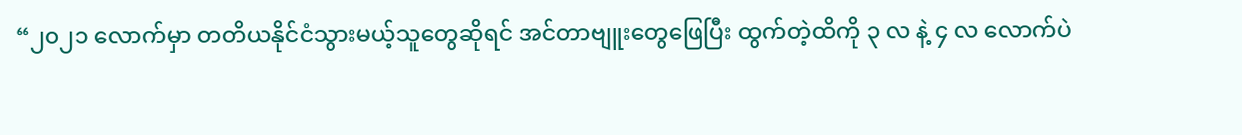“၂၀၂၁ လောက်မှာ တတိယနိုင်ငံသွားမယ့်သူတွေဆိုရင် အင်တာဗျူးတွေဖြေပြီး ထွက်တဲ့ထိကို ၃ လ နဲ့ ၄ လ လောက်ပဲ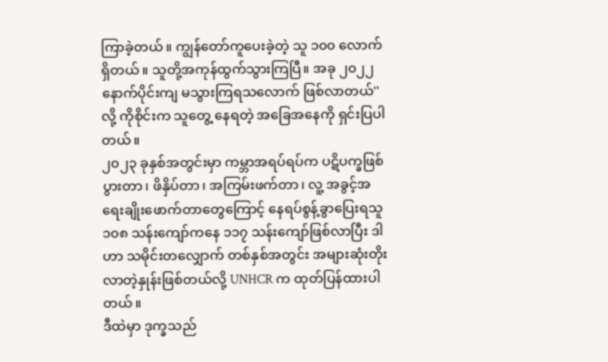ကြာခဲ့တယ်။ ကျွန်တော်ကူပေးခဲ့တဲ့ သူ ၁၀၀ လောက်ရှိတယ်။ သူတို့အကုန်ထွက်သွားကြပြီ။ အခု ၂၀၂၂ နောက်ပိုင်းကျ မသွားကြရသလောက် ဖြစ်လာတယ်'' လို့ ကိုစိုင်းက သူတွေ့ နေရတဲ့ အခြေအနေကို ရှင်းပြပါတယ်။
၂၀၂၃ ခုနှစ်အတွင်းမှာ ကမ္ဘာအရပ်ရပ်က ပဋိပက္ခဖြစ်ပွားတာ၊ ဖိနှိပ်တာ၊ အကြမ်းဖက်တာ၊ လူ့ အခွင့်အရေးချိုးဖောက်တာတွေကြောင့် နေရပ်စွန့်ခွာပြေးရသူ ၁၀၈ သန်းကျော်ကနေ ၁၁၇ သန်းကျော်ဖြစ်လာပြီး ဒါဟာ သမိုင်းတလျှောက် တစ်နှစ်အတွင်း အများဆုံးတိုးလာတဲ့နှုန်းဖြစ်တယ်လို့ UNHCR က ထုတ်ပြန်ထားပါတယ်။
ဒီထဲမှာ ဒုက္ခသည်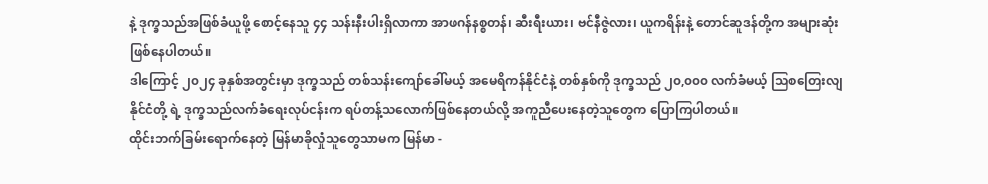နဲ့ ဒုက္ခသည်အဖြစ်ခံယူဖို့ စောင့်နေသူ ၄၄ သန်းနီးပါးရှိလာကာ အာဖဂန်နစ္စတန်၊ ဆီးရီးယား၊ ဗင်နီဇွဲလား၊ ယူကရိန်းနဲ့ တောင်ဆူဒန်တို့က အများဆုံးဖြစ်နေပါတယ်။
ဒါကြောင့် ၂၀၂၄ ခုနှစ်အတွင်းမှာ ဒုက္ခသည် တစ်သန်းကျော်ခေါ်မယ့် အမေရိကန်နိုင်ငံနဲ့ တစ်နှစ်ကို ဒုက္ခသည် ၂၀,၀၀၀ လက်ခံမယ့် သြစတြေးလျနိုင်ငံတို့ ရဲ့ ဒုက္ခသည်လက်ခံရေးလုပ်ငန်းက ရပ်တန့်သလောက်ဖြစ်နေတယ်လို့ အကူညီပေးနေတဲ့သူတွေက ပြောကြပါတယ်။
ထိုင်းဘက်ခြမ်းရောက်နေတဲ့ မြန်မာခိုလှုံသူတွေသာမက မြန်မာ -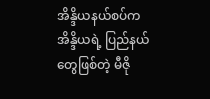အိန္ဒိယနယ်စပ်က အိန္ဒိယရဲ့ ပြည်နယ်တွေဖြစ်တဲ့ မီဇို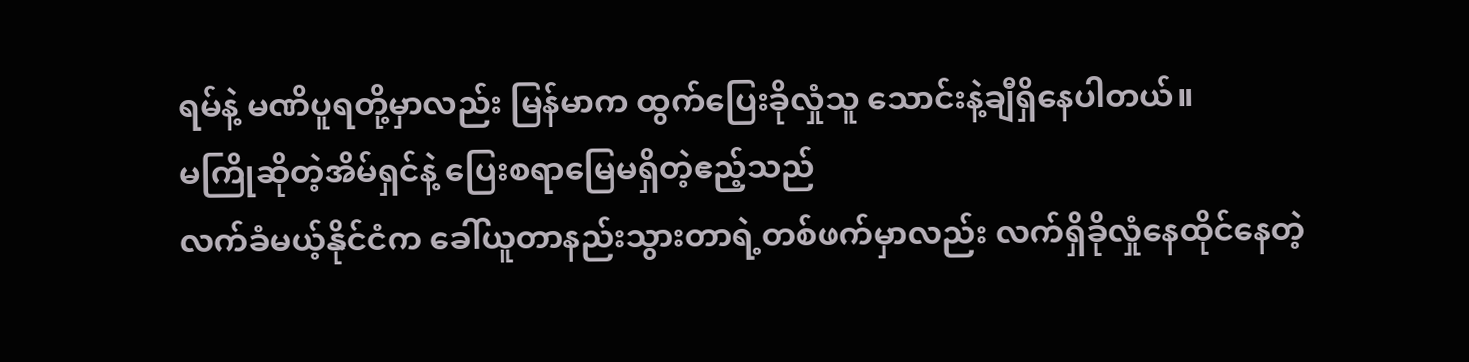ရမ်နဲ့ မဏိပူရတို့မှာလည်း မြန်မာက ထွက်ပြေးခိုလှုံသူ သောင်းနဲ့ချီရှိနေပါတယ်။
မကြိုဆိုတဲ့အိမ်ရှင်နဲ့ ပြေးစရာမြေမရှိတဲ့ဧည့်သည်
လက်ခံမယ့်နိုင်ငံက ခေါ်ယူတာနည်းသွားတာရဲ့တစ်ဖက်မှာလည်း လက်ရှိခိုလှုံနေထိုင်နေတဲ့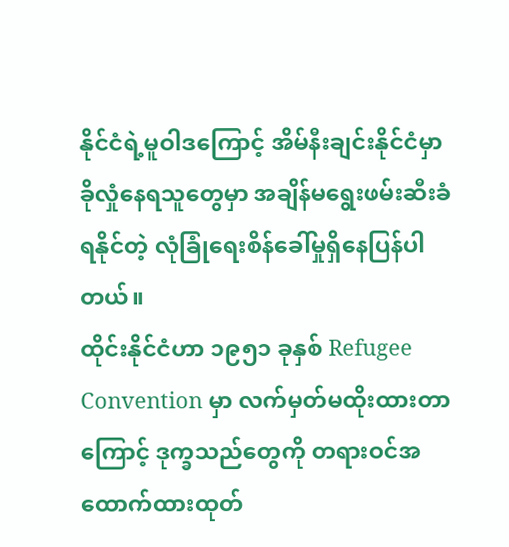နိုင်ငံရဲ့မူဝါဒကြောင့် အိမ်နီးချင်းနိုင်ငံမှာ ခိုလှုံနေရသူတွေမှာ အချိန်မရွေးဖမ်းဆီးခံရနိုင်တဲ့ လုံခြုံရေးစိန်ခေါ်မှုရှိနေပြန်ပါတယ်။
ထိုင်းနိုင်ငံဟာ ၁၉၅၁ ခုနှစ် Refugee Convention မှာ လက်မှတ်မထိုးထားတာကြောင့် ဒုက္ခသည်တွေကို တရားဝင်အထောက်ထားထုတ်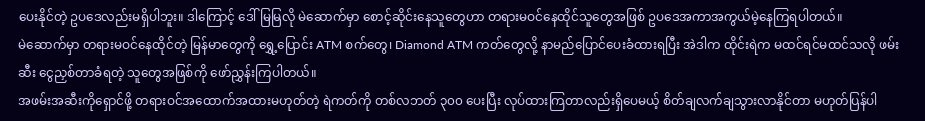ပေးနိုင်တဲ့ ဥပဒေလည်းမရှိပါဘူး။ ဒါကြောင့် ဒေါ်မြမြလို မဲဆောက်မှာ စောင့်ဆိုင်းနေသူတွေဟာ တရားမဝင်နေထိုင်သူတွေအဖြစ် ဥပဒေအကာအကွယ်မဲ့နေကြရပါတယ်။
မဲဆောက်မှာ တရားမဝင်နေထိုင်တဲ့ မြန်မာတွေကို ရွှေ့ပြောင်း ATM စက်တွေ၊ Diamond ATM ကတ်တွေလို့ နာမည်ပြောင်ပေးခံထားရပြီး အဲဒါက ထိုင်းရဲက မထင်ရင်မထင်သလို ဖမ်းဆီး ငွေညှစ်တာခံရတဲ့ သူတွေအဖြစ်ကို ဖော်ညွှန်းကြပါတယ်။
အဖမ်းအဆီးကိုရှောင်ဖို့ တရားဝင်အထောက်အထားမဟုတ်တဲ့ ရဲကတ်ကို တစ်လဘတ် ၃၀၀ ပေးပြီး လုပ်ထားကြတာလည်းရှိပေမယ့် စိတ်ချလက်ချသွားလာနိုင်တာ မဟုတ်ပြန်ပါ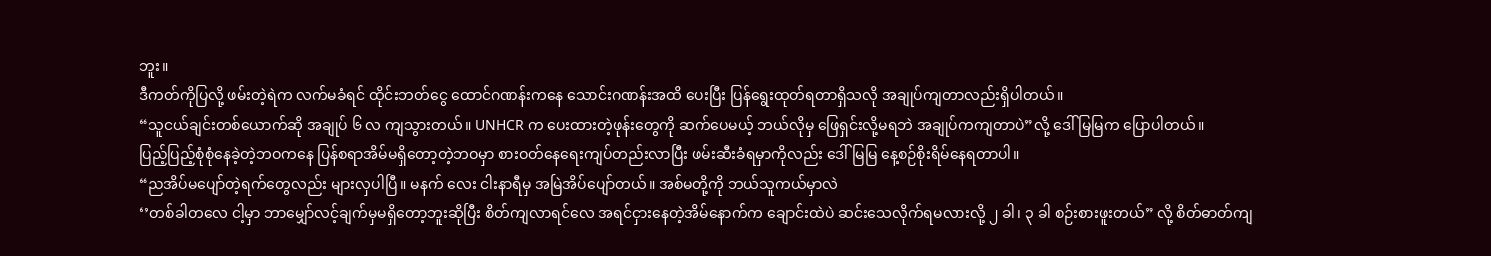ဘူး။
ဒီကတ်ကိုပြလို့ ဖမ်းတဲ့ရဲက လက်မခံရင် ထိုင်းဘတ်ငွေ ထောင်ဂဏန်းကနေ သောင်းဂဏန်းအထိ ပေးပြီး ပြန်ရွေးထုတ်ရတာရှိသလို အချုပ်ကျတာလည်းရှိပါတယ်။
“သူငယ်ချင်းတစ်ယောက်ဆို အချုပ် ၆ လ ကျသွားတယ်။ UNHCR က ပေးထားတဲ့ဖုန်းတွေကို ဆက်ပေမယ့် ဘယ်လိုမှ ဖြေရှင်းလို့မရဘဲ အချုပ်ကကျတာပဲ”လို့ ဒေါ်မြမြက ပြောပါတယ်။
ပြည့်ပြည့်စုံစုံနေခဲ့တဲ့ဘဝကနေ ပြန်စရာအိမ်မရှိတော့တဲ့ဘဝမှာ စားဝတ်နေရေးကျပ်တည်းလာပြီး ဖမ်းဆီးခံရမှာကိုလည်း ဒေါ်မြမြ နေ့စဉ်စိုးရိမ်နေရတာပါ။
“ညအိပ်မပျော်တဲ့ရက်တွေလည်း များလှပါပြီ။ မနက် လေး ငါးနာရီမှ အမြဲအိပ်ပျော်တယ်။ အစ်မတို့ကို ဘယ်သူကယ်မှာလဲ
‘’တစ်ခါတလေ ငါ့မှာ ဘာမျှော်လင့်ချက်မှမရှိတော့ဘူးဆိုပြီး စိတ်ကျလာရင်လေ အရင်ငှားနေတဲ့အိမ်နောက်က ချောင်းထဲပဲ ဆင်းသေလိုက်ရမလားလို့ ၂ ခါ၊ ၃ ခါ စဉ်းစားဖူးတယ်” လို့ စိတ်ဓာတ်ကျ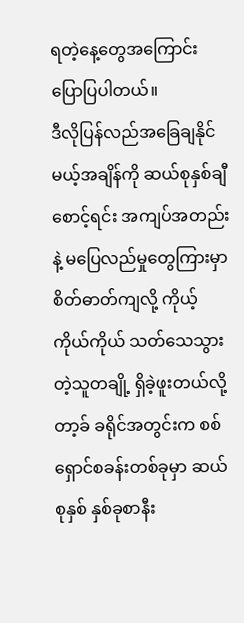ရတဲ့နေ့တွေအကြောင်း ပြောပြပါတယ်။
ဒီလိုပြန်လည်အခြေချနိုင်မယ့်အချိန်ကို ဆယ်စုနှစ်ချီစောင့်ရင်း အကျပ်အတည်းနဲ့ မပြေလည်မှုတွေကြားမှာ စိတ်ဓာတ်ကျလို့ ကိုယ့်ကိုယ်ကိုယ် သတ်သေသွားတဲ့သူတချို့ ရှိခဲ့ဖူးတယ်လို့ တာ့ခ် ခရိုင်အတွင်းက စစ်ရှောင်စခန်းတစ်ခုမှာ ဆယ်စုနှစ် နှစ်ခုစာနီး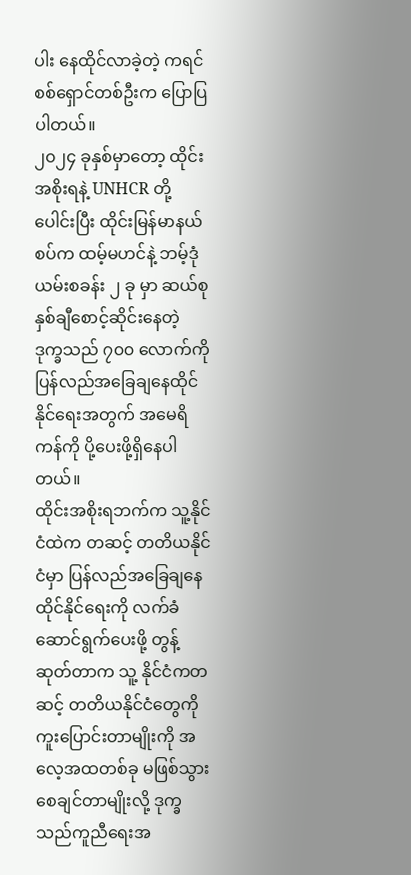ပါး နေထိုင်လာခဲ့တဲ့ ကရင်စစ်ရှောင်တစ်ဦးက ပြောပြပါတယ်။
၂၀၂၄ ခုနှစ်မှာတော့ ထိုင်းအစိုးရနဲ့ UNHCR တို့ ပေါင်းပြီး ထိုင်းမြန်မာနယ်စပ်က ထမ့်မဟင်နဲ့ ဘမ့်ဒုံယမ်းစခန်း ၂ ခု မှာ ဆယ်စုနှစ်ချီစောင့်ဆိုင်းနေတဲ့ ဒုက္ခသည် ၇၀၀ လောက်ကို ပြန်လည်အခြေချနေထိုင်နိုင်ရေးအတွက် အမေရိကန်ကို ပို့ပေးဖို့ရှိနေပါတယ်။
ထိုင်းအစိုးရဘက်က သူ့နိုင်ငံထဲက တဆင့် တတိယနိုင်ငံမှာ ပြန်လည်အခြေချနေထိုင်နိုင်ရေးကို လက်ခံ ဆောင်ရွက်ပေးဖို့ တွန့်ဆုတ်တာက သူ့ နိုင်ငံကတဆင့် တတိယနိုင်ငံတွေကို ကူးပြောင်းတာမျိုးကို အလေ့အထတစ်ခု မဖြစ်သွားစေချင်တာမျိုးလို့ ဒုက္ခသည်ကူညီရေးအ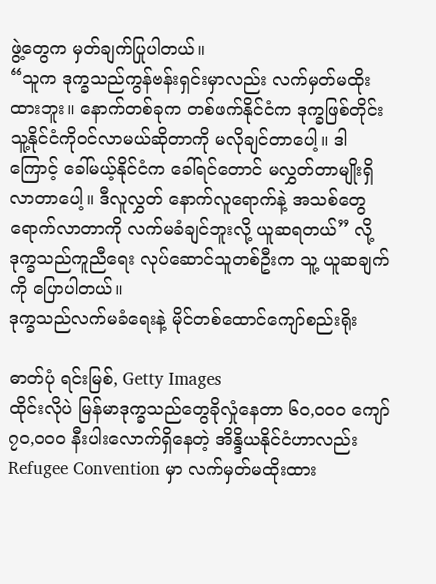ဖွဲ့တွေက မှတ်ချက်ပြုပါတယ်။
“သူက ဒုက္ခသည်ကွန်ဗန်းရှင်းမှာလည်း လက်မှတ်မထိုးထားဘူး။ နောက်တစ်ခုက တစ်ဖက်နိုင်ငံက ဒုက္ခဖြစ်တိုင်း သူ့နိုင်ငံကိုဝင်လာမယ်ဆိုတာကို မလိုချင်တာပေါ့။ ဒါကြောင့် ခေါ်မယ့်နိုင်ငံက ခေါ်ရင်တောင် မလွှတ်တာမျိုးရှိ လာတာပေါ့။ ဒီလူလွှတ် နောက်လူရောက်နဲ့ အသစ်တွေရောက်လာတာကို လက်မခံချင်ဘူးလို့ ယူဆရတယ်” လို့ ဒုက္ခသည်ကူညီရေး လုပ်ဆောင်သူတစ်ဦးက သူ့ ယူဆချက်ကို ပြောပါတယ်။
ဒုက္ခသည်လက်မခံရေးနဲ့ မိုင်တစ်ထောင်ကျော်စည်းရိုး

ဓာတ်ပုံ ရင်းမြစ်, Getty Images
ထိုင်းလိုပဲ မြန်မာဒုက္ခသည်တွေခိုလှုံနေတာ ၆၀,၀၀၀ ကျော် ၇၀,၀၀၀ နီးပါးလောက်ရှိနေတဲ့ အိန္ဒိယနိုင်ငံဟာလည်း Refugee Convention မှာ လက်မှတ်မထိုးထား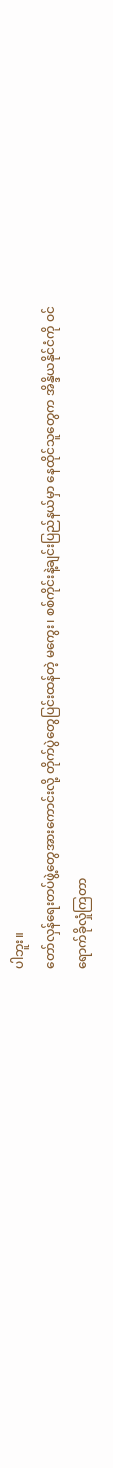ပါဘူး။
တော်လှန်ရေးတပ်ဖွဲ့တွေအားကောင်းလို့ တိုက်ပွဲတွေပြင်းထန်တဲ့ မကွေး၊ စစ်ကိုင်းနဲ့ချင်းပြည်နယ်မှာ နေထိုင်သူတွေက အိန္ဒိယနိုင်ငံကို ဝင်ရောက်ခိုလှုံကြတာ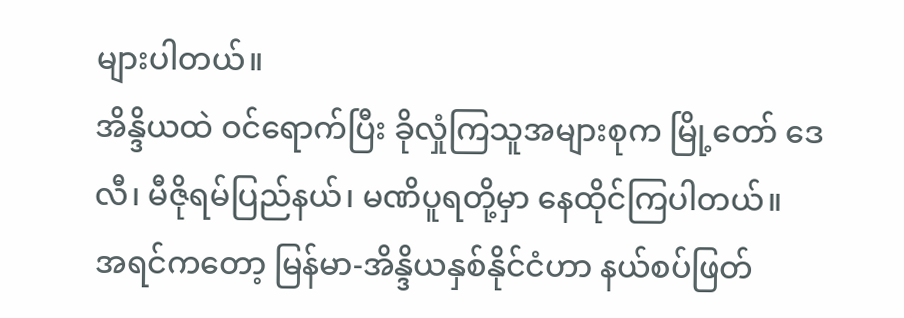များပါတယ်။
အိန္ဒိယထဲ ဝင်ရောက်ပြီး ခိုလှုံကြသူအများစုက မြို့တော် ဒေလီ၊ မီဇိုရမ်ပြည်နယ်၊ မဏိပူရတို့မှာ နေထိုင်ကြပါတယ်။
အရင်ကတော့ မြန်မာ-အိန္ဒိယနှစ်နိုင်ငံဟာ နယ်စပ်ဖြတ်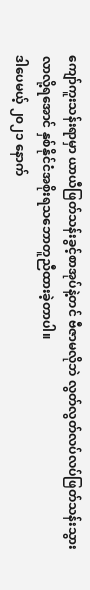ကျော်ကူးသန်းရာမှာ ယာယီဖြတ်သန်းခွင့်စာအုပ်နဲ့တင် ဗီဇာမလိုဘဲ လွတ်လွတ်လပ်လပ်ဖြတ်သန်းသွားလာလို့ရအောင် နှစ်နိုင်ငံအစိုးရသဘောတူညီထားခဲ့တာပါ။
ဒါပေမယ့် ၂၀၂၁ နောက်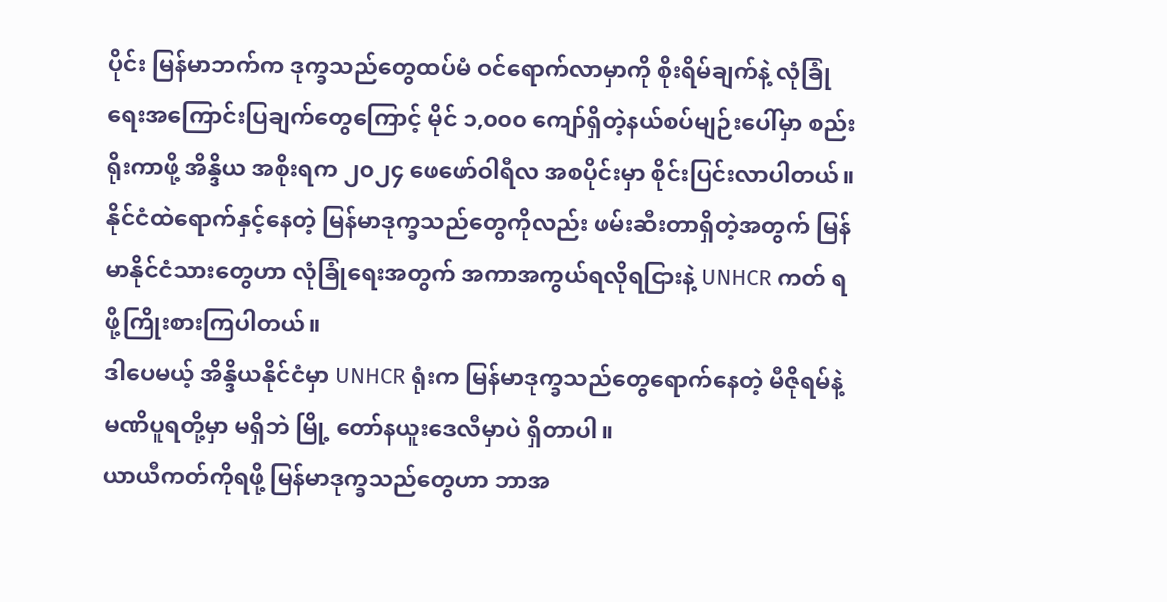ပိုင်း မြန်မာဘက်က ဒုက္ခသည်တွေထပ်မံ ဝင်ရောက်လာမှာကို စိုးရိမ်ချက်နဲ့ လုံခြုံရေးအကြောင်းပြချက်တွေကြောင့် မိုင် ၁,၀၀၀ ကျော်ရှိတဲ့နယ်စပ်မျဉ်းပေါ်မှာ စည်းရိုးကာဖို့ အိန္ဒိယ အစိုးရက ၂၀၂၄ ဖေဖော်ဝါရီလ အစပိုင်းမှာ စိုင်းပြင်းလာပါတယ်။
နိုင်ငံထဲရောက်နှင့်နေတဲ့ မြန်မာဒုက္ခသည်တွေကိုလည်း ဖမ်းဆီးတာရှိတဲ့အတွက် မြန်မာနိုင်ငံသားတွေဟာ လုံခြုံရေးအတွက် အကာအကွယ်ရလိုရငြားနဲ့ UNHCR ကတ် ရဖို့ကြိုးစားကြပါတယ်။
ဒါပေမယ့် အိန္ဒိယနိုင်ငံမှာ UNHCR ရုံးက မြန်မာဒုက္ခသည်တွေရောက်နေတဲ့ မီဇိုရမ်နဲ့ မဏိပူရတို့မှာ မရှိဘဲ မြို့ တော်နယူးဒေလီမှာပဲ ရှိတာပါ။
ယာယီကတ်ကိုရဖို့ မြန်မာဒုက္ခသည်တွေဟာ ဘာအ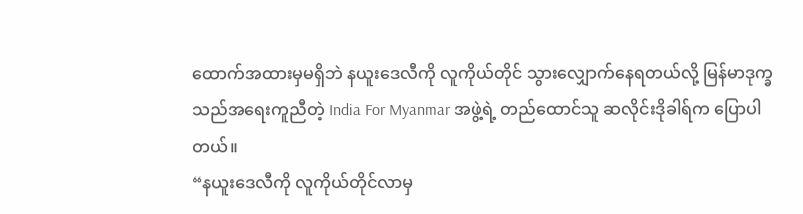ထောက်အထားမှမရှိဘဲ နယူးဒေလီကို လူကိုယ်တိုင် သွားလျှောက်နေရတယ်လို့ မြန်မာဒုက္ခသည်အရေးကူညီတဲ့ India For Myanmar အဖွဲ့ရဲ့ တည်ထောင်သူ ဆလိုင်းဒိုခါရ်က ပြောပါတယ်။
“နယူးဒေလီကို လူကိုယ်တိုင်လာမှ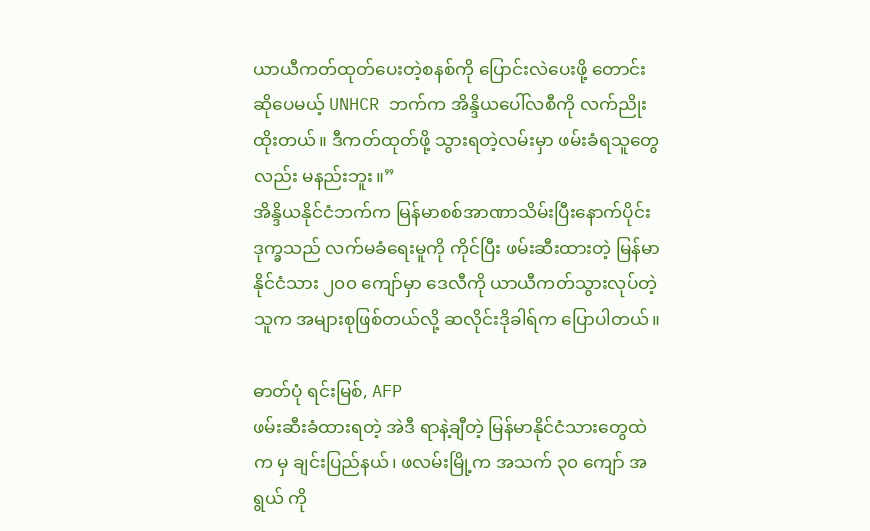ယာယီကတ်ထုတ်ပေးတဲ့စနစ်ကို ပြောင်းလဲပေးဖို့ တောင်းဆိုပေမယ့် UNHCR ဘက်က အိန္ဒိယပေါ်လစီကို လက်ညိုးထိုးတယ်။ ဒီကတ်ထုတ်ဖို့ သွားရတဲ့လမ်းမှာ ဖမ်းခံရသူတွေလည်း မနည်းဘူး။”
အိန္ဒိယနိုင်ငံဘက်က မြန်မာစစ်အာဏာသိမ်းပြီးနောက်ပိုင်းဒုက္ခသည် လက်မခံရေးမူကို ကိုင်ပြီး ဖမ်းဆီးထားတဲ့ မြန်မာနိုင်ငံသား ၂၀၀ ကျော်မှာ ဒေလီကို ယာယီကတ်သွားလုပ်တဲ့သူက အများစုဖြစ်တယ်လို့ ဆလိုင်းဒိုခါရ်က ပြောပါတယ်။

ဓာတ်ပုံ ရင်းမြစ်, AFP
ဖမ်းဆီးခံထားရတဲ့ အဲဒီ ရာနဲ့ချီတဲ့ မြန်မာနိုင်ငံသားတွေထဲက မှ ချင်းပြည်နယ်၊ ဖလမ်းမြို့က အသက် ၃၀ ကျော် အရွယ် ကို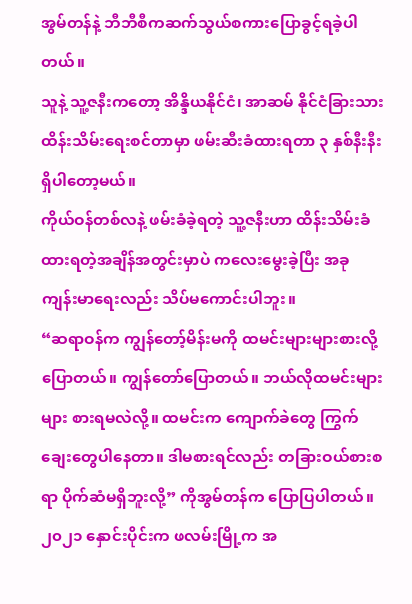အွမ်တန်နဲ့ ဘီဘီစီကဆက်သွယ်စကားပြောခွင့်ရခဲ့ပါတယ်။
သူနဲ့ သူ့ဇနီးကတော့ အိန္ဒိယနိုင်ငံ၊ အာဆမ် နိုင်ငံခြားသားထိန်းသိမ်းရေးစင်တာမှာ ဖမ်းဆီးခံထားရတာ ၃ နှစ်နီးနီး ရှိပါတော့မယ်။
ကိုယ်ဝန်တစ်လနဲ့ ဖမ်းခံခဲ့ရတဲ့ သူ့ဇနီးဟာ ထိန်းသိမ်းခံထားရတဲ့အချိန်အတွင်းမှာပဲ ကလေးမွေးခဲ့ပြီး အခုကျန်းမာရေးလည်း သိပ်မကောင်းပါဘူး။
“ဆရာဝန်က ကျွန်တော့်မိန်းမကို ထမင်းများများစားလို့ ပြောတယ်။ ကျွန်တော်ပြောတယ်။ ဘယ်လိုထမင်းများများ စားရမလဲလို့။ ထမင်းက ကျောက်ခဲတွေ ကြွက်ချေးတွေပါနေတာ။ ဒါမစားရင်လည်း တခြားဝယ်စားစရာ ပိုက်ဆံမရှိဘူးလို့” ကိုအွမ်တန်က ပြောပြပါတယ်။
၂၀၂၁ နှောင်းပိုင်းက ဖလမ်းမြို့က အ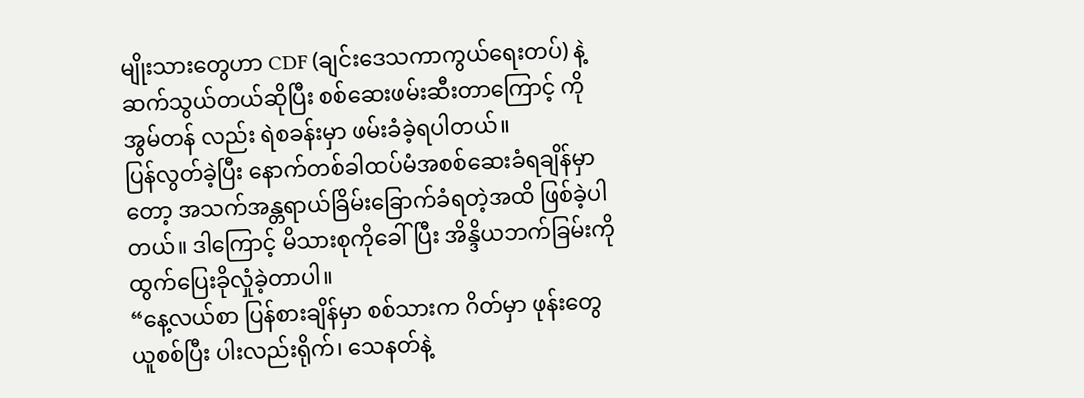မျိုးသားတွေဟာ CDF (ချင်းဒေသကာကွယ်ရေးတပ်) နဲ့ ဆက်သွယ်တယ်ဆိုပြီး စစ်ဆေးဖမ်းဆီးတာကြောင့် ကိုအွမ်တန် လည်း ရဲစခန်းမှာ ဖမ်းခံခဲ့ရပါတယ်။
ပြန်လွတ်ခဲ့ပြီး နောက်တစ်ခါထပ်မံအစစ်ဆေးခံရချိန်မှာတော့ အသက်အန္တရာယ်ခြိမ်းခြောက်ခံရတဲ့အထိ ဖြစ်ခဲ့ပါတယ်။ ဒါကြောင့် မိသားစုကိုခေါ်ပြီး အိန္ဒိယဘက်ခြမ်းကို ထွက်ပြေးခိုလှုံခဲ့တာပါ။
“နေ့လယ်စာ ပြန်စားချိန်မှာ စစ်သားက ဂိတ်မှာ ဖုန်းတွေယူစစ်ပြီး ပါးလည်းရိုက်၊ သေနတ်နဲ့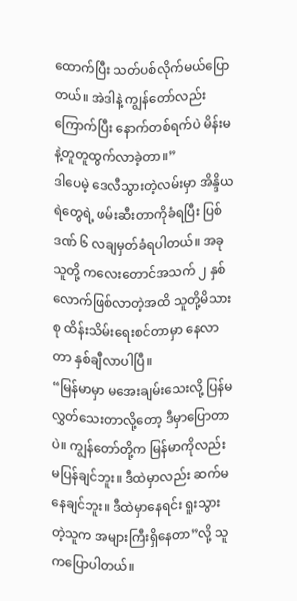ထောက်ပြီး သတ်ပစ်လိုက်မယ်ပြောတယ်။ အဲဒါနဲ့ ကျွန်တော်လည်းကြောက်ပြီး နောက်တစ်ရက်ပဲ မိန်းမနဲ့တူတူထွက်လာခဲ့တာ။”
ဒါပေမဲ့ ဒေလီသွားတဲ့လမ်းမှာ အိန္ဒိယရဲတွေရဲ့ ဖမ်းဆီးတာကိုခံရပြီး ပြစ်ဒဏ် ၆ လချမှတ်ခံရပါတယ်။ အခု သူတို့ ကလေးတောင်အသက် ၂ နှစ်လောက်ဖြစ်လာတဲ့အထိ သူတို့မိသားစု ထိန်းသိမ်းရေးစင်တာမှာ နေလာတာ နှစ်ချီလာပါပြီ။
“မြန်မာမှာ မအေးချမ်းသေးလို့ ပြန်မလွှတ်သေးတာလို့တော့ ဒီမှာပြောတာပဲ။ ကျွန်တော်တို့က မြန်မာကိုလည်း မပြန်ချင်ဘူး။ ဒီထဲမှာလည်း ဆက်မနေချင်ဘူး။ ဒီထဲမှာနေရင်း ရူးသွားတဲ့သူက အများကြီးရှိနေတာ”လို့ သူကပြောပါတယ်။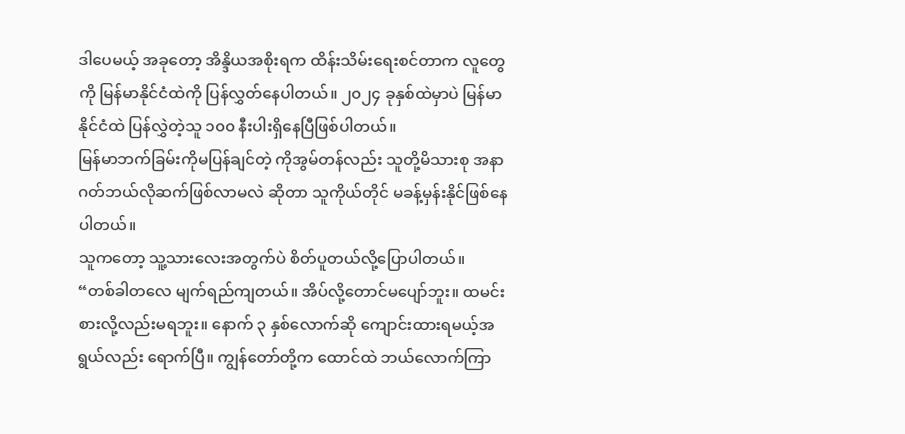ဒါပေမယ့် အခုတော့ အိန္ဒိယအစိုးရက ထိန်းသိမ်းရေးစင်တာက လူတွေကို မြန်မာနိုင်ငံထဲကို ပြန်လွှတ်နေပါတယ်။ ၂၀၂၄ ခုနှစ်ထဲမှာပဲ မြန်မာနိုင်ငံထဲ ပြန်လွှဲတဲ့သူ ၁၀၀ နီးပါးရှိနေပြီဖြစ်ပါတယ်။
မြန်မာဘက်ခြမ်းကိုမပြန်ချင်တဲ့ ကိုအွမ်တန်လည်း သူတို့မိသားစု အနာဂတ်ဘယ်လိုဆက်ဖြစ်လာမလဲ ဆိုတာ သူကိုယ်တိုင် မခန့်မှန်းနိုင်ဖြစ်နေပါတယ်။
သူကတော့ သူ့သားလေးအတွက်ပဲ စိတ်ပူတယ်လို့ပြောပါတယ်။
“တစ်ခါတလေ မျက်ရည်ကျတယ်။ အိပ်လို့တောင်မပျော်ဘူး။ ထမင်းစားလို့လည်းမရဘူး။ နောက် ၃ နှစ်လောက်ဆို ကျောင်းထားရမယ့်အရွယ်လည်း ရောက်ပြီ။ ကျွန်တော်တို့က ထောင်ထဲ ဘယ်လောက်ကြာ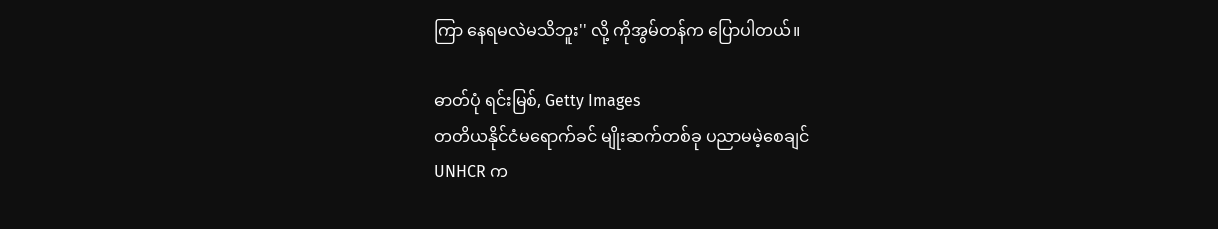ကြာ နေရမလဲမသိဘူး'' လို့ ကိုအွမ်တန်က ပြောပါတယ်။

ဓာတ်ပုံ ရင်းမြစ်, Getty Images
တတိယနိုင်ငံမရောက်ခင် မျိုးဆက်တစ်ခု ပညာမမဲ့စေချင်
UNHCR က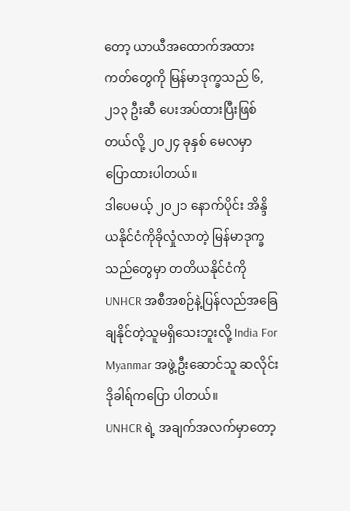တော့ ယာယီအထောက်အထားကတ်တွေကို မြန်မာဒုက္ခသည် ၆,၂၁၃ ဦးဆီ ပေးအပ်ထားပြီးဖြစ်တယ်လို့ ၂၀၂၄ ခုနှစ် မေလမှာ ပြောထားပါတယ်။
ဒါပေမယ့် ၂၀၂၁ နောက်ပိုင်း အိန္ဒိယနိုင်ငံကိုခိုလှုံလာတဲ့ မြန်မာဒုက္ခသည်တွေမှာ တတိယနိုင်ငံကို UNHCR အစီအစဉ်နဲ့ပြန်လည်အခြေချနိုင်တဲ့သူမရှိသေးဘူးလို့ India For Myanmar အဖွဲ့ဦးဆောင်သူ ဆလိုင်းဒိုခါရ်ကပြော ပါတယ်။
UNHCR ရဲ့ အချက်အလက်မှာတော့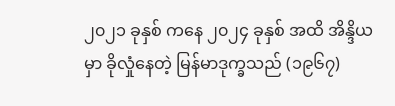၂၀၂၁ ခုနှစ် ကနေ ၂၀၂၄ ခုနှစ် အထိ အိန္ဒိယမှာ ခိုလှုံနေတဲ့ မြန်မာဒုက္ခသည် (၁၉၆၇)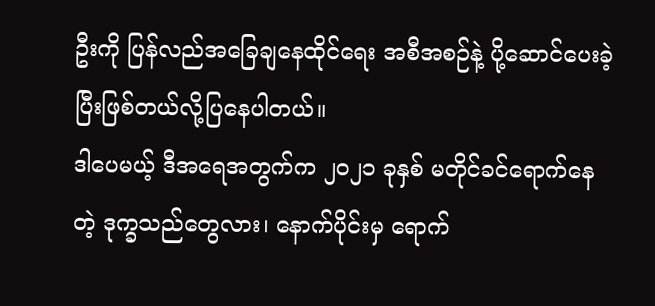ဦးကို ပြန်လည်အခြေချနေထိုင်ရေး အစီအစဉ်နဲ့ ပို့ဆောင်ပေးခဲ့ပြီးဖြစ်တယ်လို့ပြနေပါတယ်။
ဒါပေမယ့် ဒီအရေအတွက်က ၂၀၂၁ ခုနှစ် မတိုင်ခင်ရောက်နေတဲ့ ဒုက္ခသည်တွေလား၊ နောက်ပိုင်းမှ ရောက်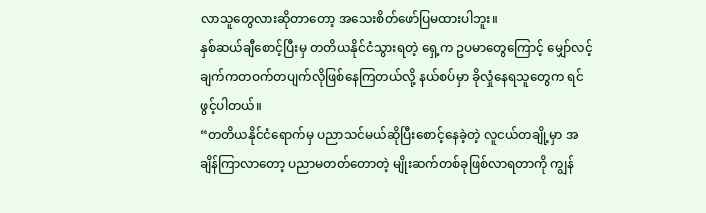လာသူတွေလားဆိုတာတော့ အသေးစိတ်ဖော်ပြမထားပါဘူး။
နှစ်ဆယ်ချီစောင့်ပြီးမှ တတိယနိုင်ငံသွားရတဲ့ ရှေ့က ဥပမာတွေကြောင့် မျှော်လင့်ချက်ကတဝက်တပျက်လိုဖြစ်နေကြတယ်လို့ နယ်စပ်မှာ ခိုလှုံနေရသူတွေက ရင်ဖွင့်ပါတယ်။
“တတိယနိုင်ငံရောက်မှ ပညာသင်မယ်ဆိုပြီးစောင့်နေခဲ့တဲ့ လူငယ်တချို့မှာ အချိန်ကြာလာတော့ ပညာမတတ်တောတဲ့ မျိုးဆက်တစ်ခုဖြစ်လာရတာကို ကျွန်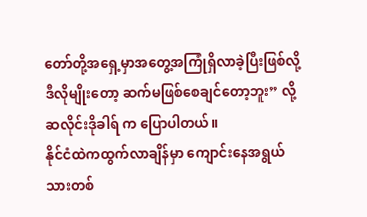တော်တို့အရှေ့မှာအတွေ့အကြုံရှိလာခဲ့ပြီးဖြစ်လို့ ဒီလိုမျိုးတော့ ဆက်မဖြစ်စေချင်တော့ဘူး” လို့ ဆလိုင်းဒိုခါရ် က ပြောပါတယ်။
နိုင်ငံထဲကထွက်လာချိန်မှာ ကျောင်းနေအရွယ်သားတစ်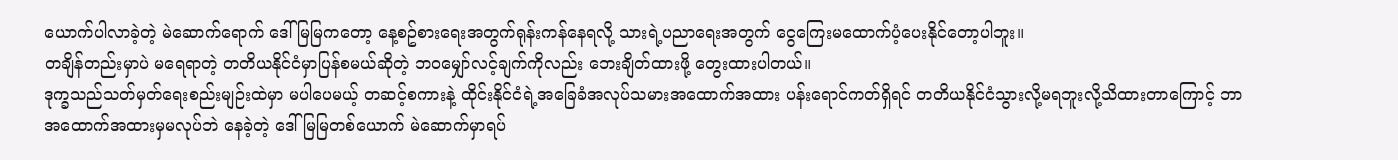ယောက်ပါလာခဲ့တဲ့ မဲဆောက်ရောက် ဒေါ်မြမြကတော့ နေ့စဥ်စားရေးအတွက်ရုန်းကန်နေရလို့ သားရဲ့ပညာရေးအတွက် ငွေကြေးမထောက်ပံ့ပေးနိုင်တော့ပါဘူး။
တချိန်တည်းမှာပဲ မရေရာတဲ့ တတိယနိုင်ငံမှာပြန်စမယ်ဆိုတဲ့ ဘဝမျှော်လင့်ချက်ကိုလည်း ဘေးချိတ်ထားဖို့ တွေးထားပါတယ်။
ဒုက္ခသည်သတ်မှတ်ရေးစည်းမျဉ်းထဲမှာ မပါပေမယ့် တဆင့်စကားနဲ့ ထိုင်းနိုင်ငံရဲ့အခြေခံအလုပ်သမားအထောက်အထား ပန်းရောင်ကတ်ရှိရင် တတိယနိုင်ငံသွားလို့မရဘူးလို့သိထားတာကြောင့် ဘာအထောက်အထားမှမလုပ်ဘဲ နေခဲ့တဲ့ ဒေါ်မြမြတစ်ယောက် မဲဆောက်မှာရပ်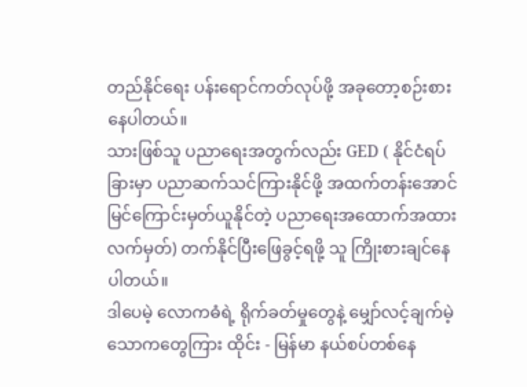တည်နိုင်ရေး ပန်းရောင်ကတ်လုပ်ဖို့ အခုတော့စဉ်းစား နေပါတယ်။
သားဖြစ်သူ ပညာရေးအတွက်လည်း GED ( နိုင်ငံရပ်ခြားမှာ ပညာဆက်သင်ကြားနိုင်ဖို့ အထက်တန်းအောင်မြင်ကြောင်းမှတ်ယူနိုင်တဲ့ ပညာရေးအထောက်အထားလက်မှတ်) တက်နိုင်ပြီးဖြေခွင့်ရဖို့ သူ ကြိုးစားချင်နေပါတယ်။
ဒါပေမဲ့ လောကဓံရဲ့ ရိုက်ခတ်မှုတွေနဲ့ မျှော်လင့်ချက်မဲ့ သောကတွေကြား ထိုင်း - မြန်မာ နယ်စပ်တစ်နေ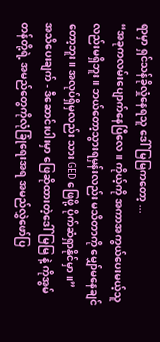ရာမှာ ရှင်သန်ခိုလှုံနေရသူ ဒေါ်မြမြကတော့ ...
“အခုကလမ်းပျောက်နေပြီလေ။ ကိုယ့်ကို အကာအကွယ်ပေးမယ့်သူလည်းမရှိဘူး။ ဘယ်တော့သွားရမှန်းလည်း မသိတာကို မျှော်မနေချင်တော့ဘူး။ အလုပ်ရှိမှလည်း သား GED ဖြေဖို့ ပိုက်ဆံရှာနိုင်မှာ။”
အသိပေးချက် - ဒီဆောင်းပါးမှာ ဖြေဆိုထားတဲ့ဒေါ်မြမြ နဲ့ ကိုအွမ်တန်တို့ရဲ့ အမည်တွေကိုလုံခြုံရေးအရ အမည်လွှဲဖော်ပြ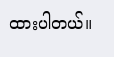ထားပါတယ်။